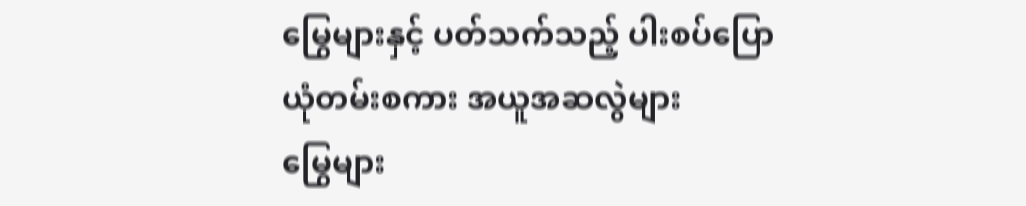မြွေများနှင့် ပတ်သက်သည့် ပါးစပ်ပြော ယုံတမ်းစကား အယူအဆလွဲများ
မြွေများ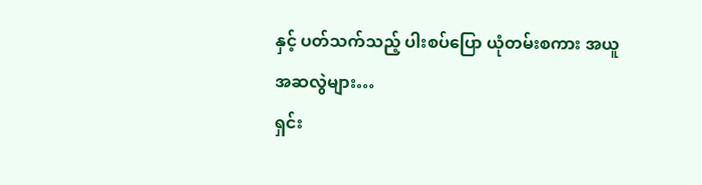နှင့် ပတ်သက်သည့် ပါးစပ်ပြော ယုံတမ်းစကား အယူအဆလွဲများ…
ရှင်း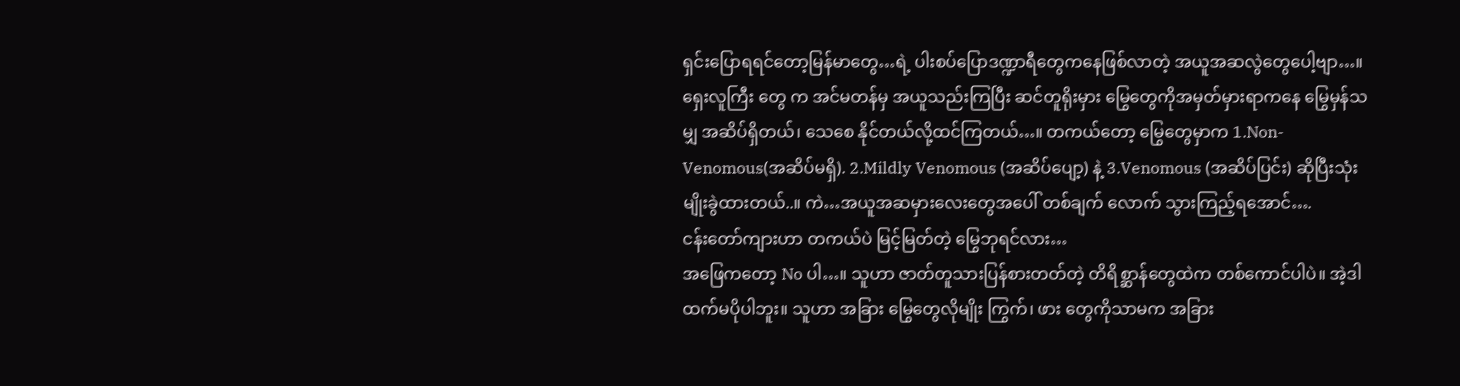ရှင်းပြောရရင်တော့မြန်မာတွေ…ရဲ့ ပါးစပ်ပြောဒဏ္ဍာရီတွေကနေဖြစ်လာတဲ့ အယူအဆလွဲတွေပေါ့ဗျာ…။ ရှေးလူကြီး တွေ က အင်မတန်မှ အယူသည်းကြပြီး ဆင်တူရိုးမှား မြွေတွေကိုအမှတ်မှားရာကနေ မြွေမှန်သမျှ အဆိပ်ရှိတယ်၊ သေစေ နိုင်တယ်လို့ထင်ကြတယ်…။ တကယ်တော့ မြွေတွေမှာက 1.Non-Venomous(အဆိပ်မရှိ). 2.Mildly Venomous (အဆိပ်ပျော့) နဲ့ 3.Venomous (အဆိပ်ပြင်း) ဆိုပြီးသုံးမျိုးခွဲထားတယ်..။ ကဲ…အယူအဆမှားလေးတွေအပေါ် တစ်ချက် လောက် သွားကြည့်ရအောင်….
ငန်းတော်ကျားဟာ တကယ်ပဲ မြင့်မြတ်တဲ့ မြွေဘုရင်လား…
အဖြေကတော့ No ပါ…။ သူဟာ ဇာတ်တူသားပြန်စားတတ်တဲ့ တိရိစ္ဆာန်တွေထဲက တစ်ကောင်ပါပဲ။ အဲ့ဒါ ထက်မပိုပါဘူး။ သူဟာ အခြား မြွေတွေလိုမျိုး ကြွက်၊ ဖား တွေကိုသာမက အခြား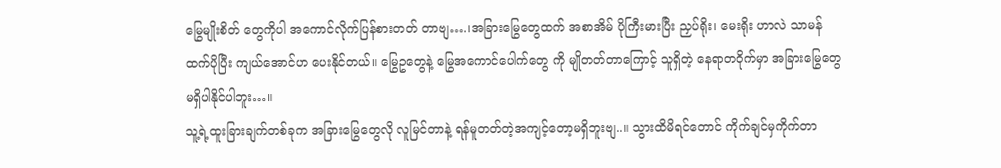မြွေမျိုးစိတ် တွေကိုပါ အကောင်လိုက်ပြန်စားတတ် တာဗျ….၊အခြားမြွေတွေထက် အစာအိမ် ပိုကြီးမားပြီး ညှပ်ရိုး၊ မေးရိုး ဟာလဲ သာမန်ထက်ပိုပြီး ကျယ်အောင်ဟ ပေးနိုင်တယ်။ မြွေဥတွေနဲ့ မြွေအကောင်ပေါက်တွေ ကို မျိုတတ်တာကြောင့် သူရှိတဲ့ နေရာတဝိုက်မှာ အခြားမြွေတွေ မရှိပါနိုင်ပါဘူး…။
သူ့ရဲ့ထူးခြားချက်တစ်ခုက အခြားမြွေတွေလို လူမြင်တာနဲ့ ရန်မူတတ်တဲ့အကျင့်တော့မရှိဘူးဗျ..။ သွားထိမိရင်တောင် ကိုက်ချင်မှကိုက်တာ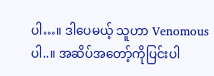ပါ…။ ဒါပေမယ့် သူဟာ Venomous ပါ..။ အဆိပ်အတော့်ကိုပြင်းပါ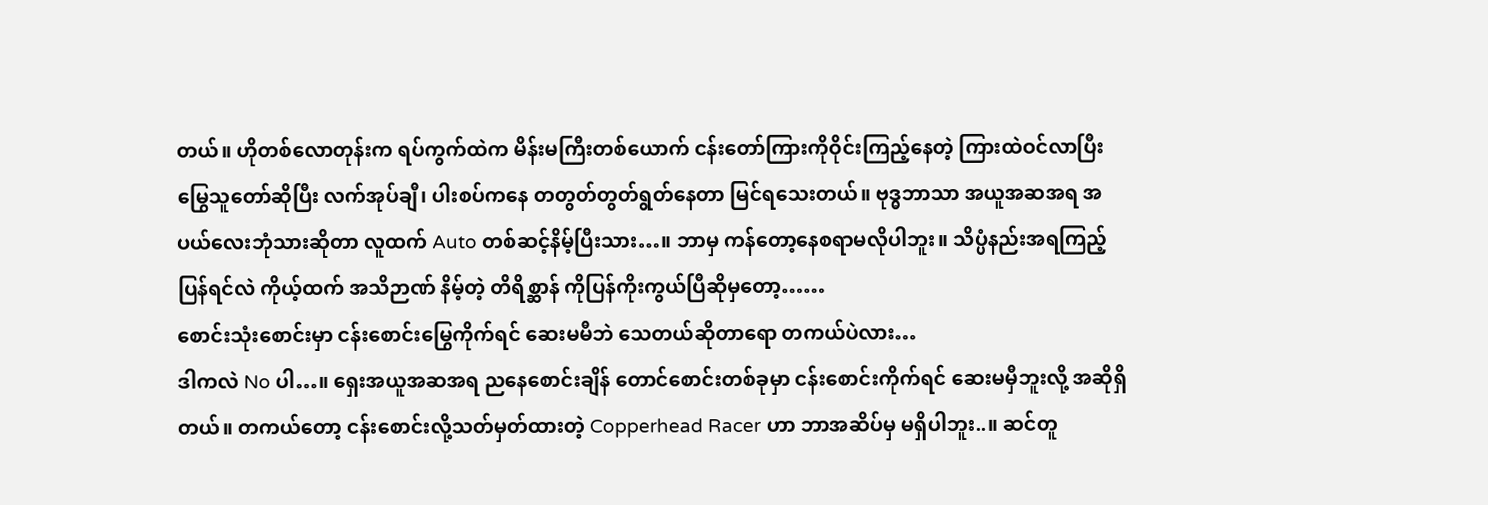တယ်။ ဟိုတစ်လောတုန်းက ရပ်ကွက်ထဲက မိန်းမကြီးတစ်ယောက် ငန်းတော်ကြားကိုဝိုင်းကြည့်နေတဲ့ ကြားထဲဝင်လာပြီး မြွေသူတော်ဆိုပြီး လက်အုပ်ချီ၊ ပါးစပ်ကနေ တတွတ်တွတ်ရွတ်နေတာ မြင်ရသေးတယ်။ ဗုဒ္ဓဘာသာ အယူအဆအရ အပယ်လေးဘုံသားဆိုတာ လူထက် Auto တစ်ဆင့်နိမ့်ပြီးသား…။ ဘာမှ ကန်တော့နေစရာမလိုပါဘူး။ သိပ္ပံနည်းအရကြည့်ပြန်ရင်လဲ ကိုယ့်ထက် အသိဉာဏ် နိမ့်တဲ့ တိရိစ္ဆာန် ကိုပြန်ကိုးကွယ်ပြီဆိုမှတော့……
စောင်းသုံးစောင်းမှာ ငန်းစောင်းမြွေကိုက်ရင် ဆေးမမီဘဲ သေတယ်ဆိုတာရော တကယ်ပဲလား…
ဒါကလဲ No ပါ…။ ရှေးအယူအဆအရ ညနေစောင်းချိန် တောင်စောင်းတစ်ခုမှာ ငန်းစောင်းကိုက်ရင် ဆေးမမှီဘူးလို့ အဆိုရှိ တယ်။ တကယ်တော့ ငန်းစောင်းလို့သတ်မှတ်ထားတဲ့ Copperhead Racer ဟာ ဘာအဆိပ်မှ မရှိပါဘူး..။ ဆင်တူ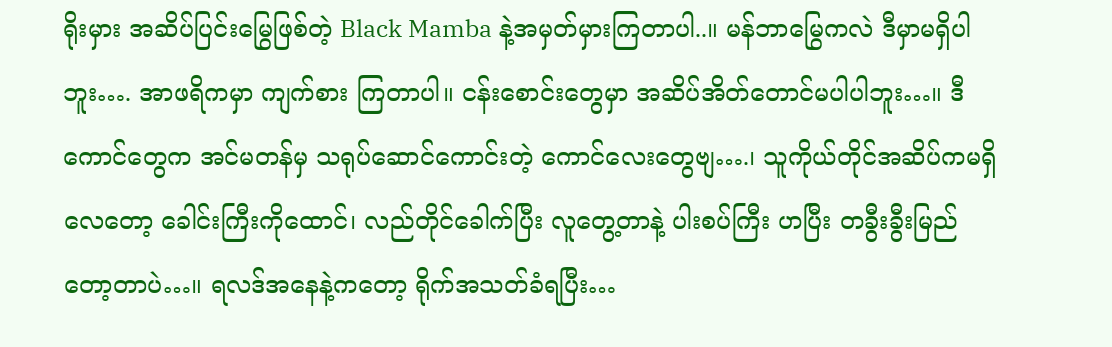ရိုးမှား အဆိပ်ပြင်းမြွေဖြစ်တဲ့ Black Mamba နဲ့အမှတ်မှားကြတာပါ..။ မန်ဘာမြွေကလဲ ဒီမှာမရှိပါဘူး…. အာဖရိကမှာ ကျက်စား ကြတာပါ။ ငန်းစောင်းတွေမှာ အဆိပ်အိတ်တောင်မပါပါဘူး…။ ဒီကောင်တွေက အင်မတန်မှ သရုပ်ဆောင်ကောင်းတဲ့ ကောင်လေးတွေဗျ….၊ သူကိုယ်တိုင်အဆိပ်ကမရှိလေတော့ ခေါင်းကြီးကိုထောင်၊ လည်တိုင်ခေါက်ပြီး လူတွေ့တာနဲ့ ပါးစပ်ကြီး ဟပြီး တခွီးခွီးမြည်တော့တာပဲ…။ ရလဒ်အနေနဲ့ကတော့ ရိုက်အသတ်ခံရပြီး…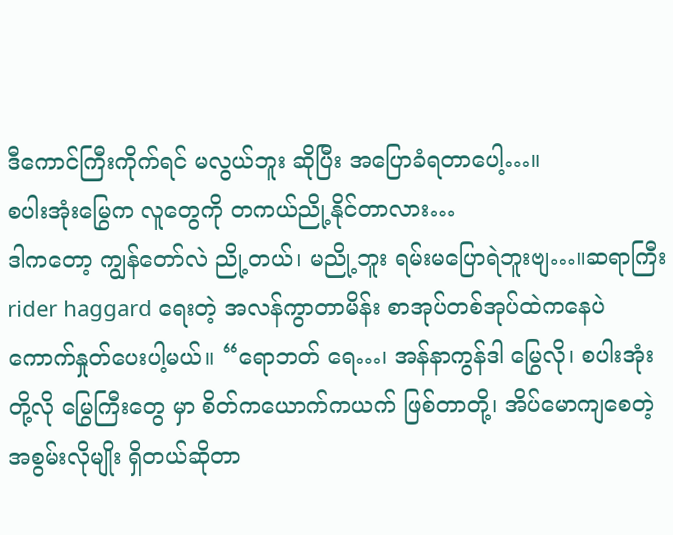ဒီကောင်ကြီးကိုက်ရင် မလွယ်ဘူး ဆိုပြီး အပြောခံရတာပေါ့…။
စပါးအုံးမြွေက လူတွေကို တကယ်ညို့နိုင်တာလား…
ဒါကတော့ ကျွန်တော်လဲ ညို့တယ်၊ မညို့ဘူး ရမ်းမပြောရဲဘူးဗျ…။ဆရာကြီး rider haggard ရေးတဲ့ အလန်ကွာတာမိန်း စာအုပ်တစ်အုပ်ထဲကနေပဲ ကောက်နှုတ်ပေးပါ့မယ်။ “ရောဘတ် ရေ…၊ အန်နာကွန်ဒါ မြွေလို၊ စပါးအုံးတို့လို မြွေကြီးတွေ မှာ စိတ်ကယောက်ကယက် ဖြစ်တာတို့၊ အိပ်မောကျစေတဲ့အစွမ်းလိုမျိုး ရှိတယ်ဆိုတာ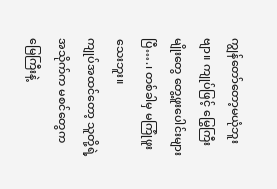ကျွန်တော်တော့မယုံဘူးဗျာ။ ကျုပ်ဖြင့် မြွေကြီးမျိုးတွေ တွေ့ဖူးပေါင်းများပြီ….၊ တစ်ခါမှ မကြုံဖူးသေးဘူး။
ကျုပ်အထင်တော့ သူတို့ရဲ့အသိုက်က မစင်တွေက မြေကြီးနဲ့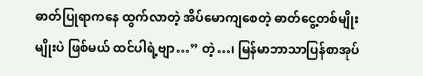ဓာတ်ပြုရာကနေ ထွက်လာတဲ့ အိပ်မောကျစေတဲ့ ဓာတ်ငွေ့တစ်မျိုးမျိုးပဲ ဖြစ်မယ် ထင်ပါရဲ့ဗျာ…” တဲ့…၊ မြန်မာဘာသာပြန်စာအုပ်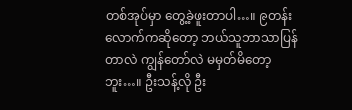တစ်အုပ်မှာ တွေ့ခဲ့ဖူးတာပါ…။ ၉တန်းလောက်ကဆိုတော့ ဘယ်သူဘာသာပြန်တာလဲ ကျွန်တော်လဲ မမှတ်မိတော့ဘူး…။ ဦးသန့်လို ဦး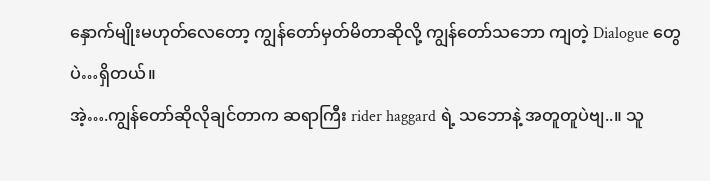နှောက်မျိုးမဟုတ်လေတော့ ကျွန်တော်မှတ်မိတာဆိုလို့ ကျွန်တော်သဘော ကျတဲ့ Dialogue တွေပဲ…ရှိတယ်။
အဲ့….ကျွန်တော်ဆိုလိုချင်တာက ဆရာကြီး rider haggard ရဲ့ သဘောနဲ့ အတူတူပဲဗျ..။ သူ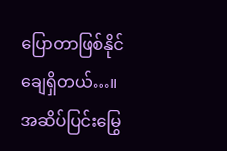ပြောတာဖြစ်နိုင်ချေရှိတယ်…။ အဆိပ်ပြင်းမြွေ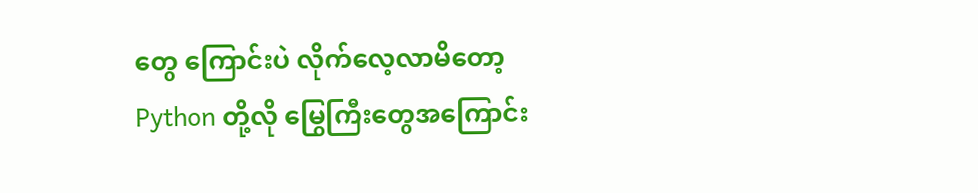တွေ ကြောင်းပဲ လိုက်လေ့လာမိတော့ Python တို့လို မြွေကြီးတွေအကြောင်း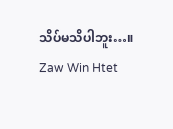သိပ်မသိပါဘူး…။
Zaw Win Htet